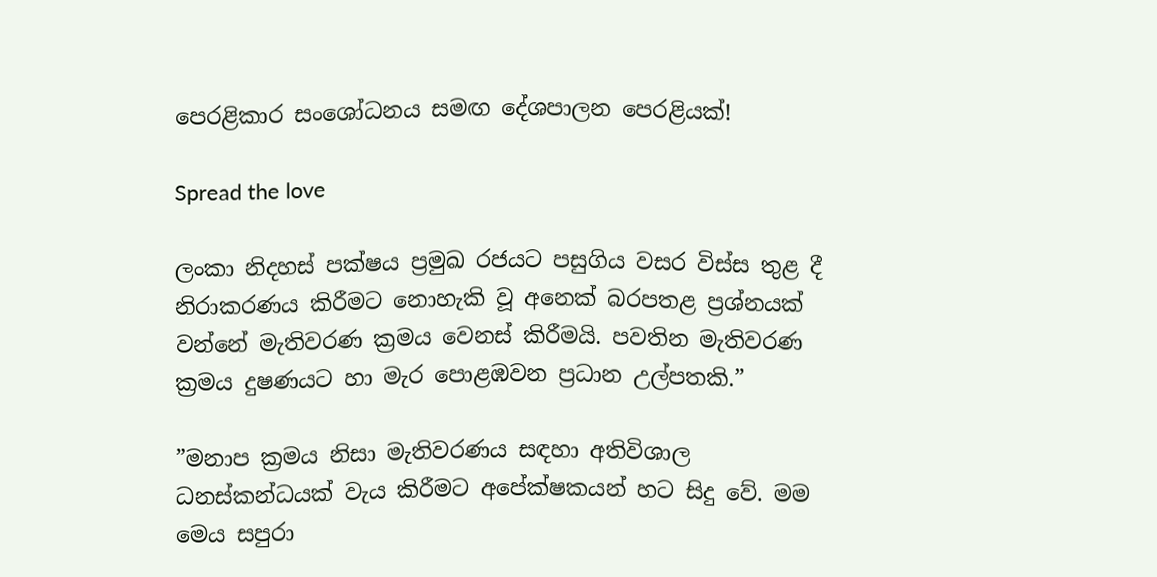පෙරළිකාර සංශෝධනය සමඟ දේශපාලන පෙරළියක්!

Spread the love

ලංකා නිදහස් පක්ෂය ප්‍රමුඛ රජයට පසුගිය වසර විස්ස තුළ දී නිරාකරණය කිරීමට නොහැකි වූ අනෙක් බරපතළ ප්‍රශ්නයක් වන්නේ මැතිවරණ ක්‍රමය වෙනස් කිරීමයි. පවතින මැතිවරණ ක්‍රමය දුෂණයට හා මැර පොළඹවන ප්‍රධාන උල්පතකි.”

”මනාප ක්‍රමය නිසා මැතිවරණය සඳහා අතිවිශාල ධනස්කන්ධයක් වැය කිරීමට අපේක්ෂකයන් හට සිදු වේ. මම මෙය සපුරා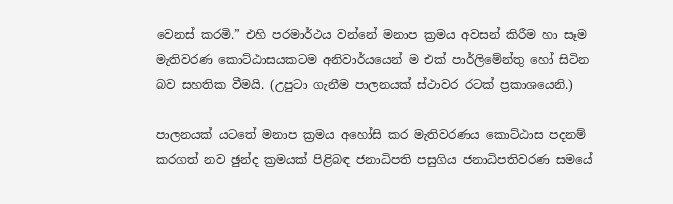වෙනස් කරමි.” එහි පරමාර්ථය වන්නේ මනාප ක්‍රමය අවසන් කිරීම හා සෑම මැතිවරණ කොට්ඨාසයකටම අනිවාර්යයෙන් ම එක් පාර්ලිමේන්තු හෝ සිටින බව සහතික වීමයි. (උපුටා ගැනීම පාලනයක් ස්ථාවර රටක් ප්‍රකාශයෙනි.)

පාලනයක් යටතේ මනාප ක්‍රමය අහෝසි කර මැතිවරණය කොට්ඨාස පදනම් කරගත් නව ඡුන්ද ක්‍රමයක් පිළිබඳ ජනාධිපති පසුගිය ජනාධිපතිවරණ සමයේ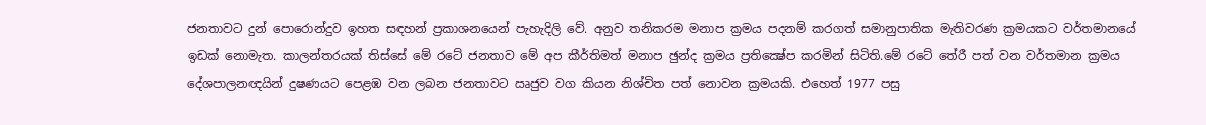ජනතාවට දුන් පොරොන්දුව ඉහත සඳහන් ප්‍රකාශනයෙන් පැහැදිලි වේ. අනුව තනිකරම මනාප ක්‍රමය පදනම් කරගත් සමානුපාතික මැතිවරණ ක්‍රමයකට වර්තමානයේ ඉඩක් නොමැත. කාලන්තරයක් තිස්සේ මේ රටේ ජනතාව මේ අප කීර්තිමත් මනාප ඡුන්ද ක්‍රමය ප්‍රතික්‍ෂේප කරමින් සිටිති.මේ රටේ තේරී පත් වන වර්තමාන ක්‍රමය දේශපාලනඥයින් දුෂණයට පෙළඹ වන ලබන ජනතාවට ඍජුව වග කියන නිශ්චිත පත් නොවන ක්‍රමයකි. එහෙත් 1977 පසු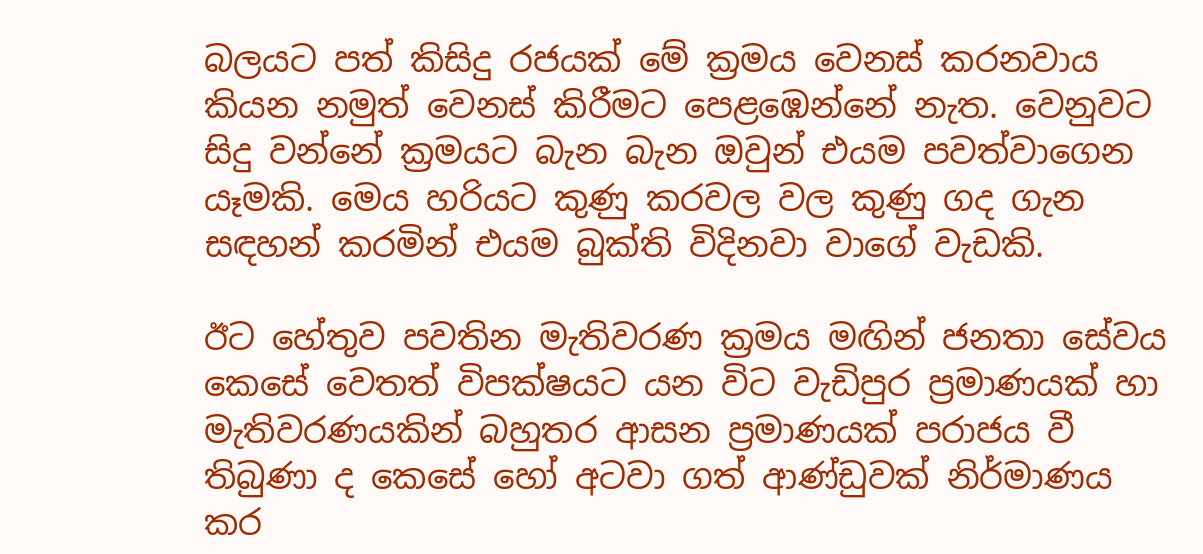බලයට පත් කිසිදු රජයක් මේ ක්‍රමය වෙනස් කරනවාය කියන නමුත් වෙනස් කිරීමට පෙළඹෙන්නේ නැත. වෙනුවට සිදු වන්නේ ක්‍රමයට බැන බැන ඔවුන් එයම පවත්වාගෙන යෑමකි. මෙය හරියට කුණු කරවල වල කුණු ගද ගැන සඳහන් කරමින් එයම බුක්ති විදිනවා වාගේ වැඩකි.

ඊට හේතුව පවතින මැතිවරණ ක්‍රමය මඟින් ජනතා සේවය කෙසේ වෙතත් විපක්ෂයට යන විට වැඩිපුර ප්‍රමාණයක් හා මැතිවරණයකින් බහුතර ආසන ප්‍රමාණයක් පරාජය වී තිබුණා ද කෙසේ හෝ අටවා ගත් ආණ්ඩුවක් නිර්මාණය කර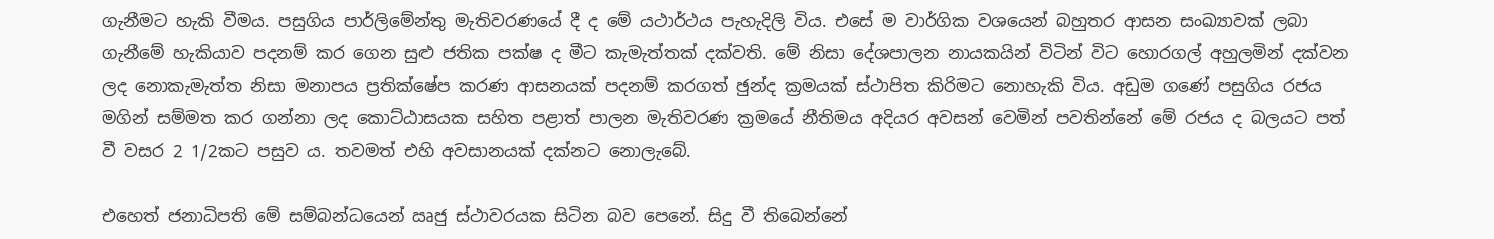ගැනීමට හැකි වීමය. පසුගිය පාර්ලිමේන්තු මැතිවරණයේ දී ද මේ යථාර්ථය පැහැදිලි විය. එසේ ම වාර්ගික වශයෙන් බහුතර ආසන සංඛ්‍යාවක් ලබා ගැනීමේ හැකියාව පදනම් කර ගෙන සුළු ජතික පක්ෂ ද මීට කැමැත්තක් දක්වති. මේ නිසා දේශපාලන නායකයින් විටින් විට හොරගල් අහුලමින් දක්වන ලද නොකැමැත්ත නිසා මනාපය ප්‍රතික්ෂේප කරණ ආසනයක් පදනම් කරගත් ඡුන්ද ක්‍රමයක් ස්ථාපිත කිරිමට නොහැකි විය. අඩුම ගණේ පසුගිය රජය මගින් සම්මත කර ගන්නා ලද කොට්ඨාසයක සහිත පළාත් පාලන මැතිවරණ ක්‍රමයේ නීතිමය අදියර අවසන් වෙමින් පවතින්නේ මේ රජය ද බලයට පත් වී වසර 2 1/2කට පසුව ය. තවමත් එහි අවසානයක් දක්නට නොලැබේ.

එහෙත් ජනාධිපති මේ සම්බන්ධයෙන් ඍජු ස්ථාවරයක සිටින බව පෙනේ. සිදු වී තිබෙන්නේ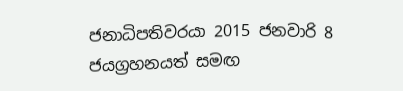ජනාධිපතිවරයා 2015 ජනවාරි 8 ජයග්‍රහනයත් සමඟ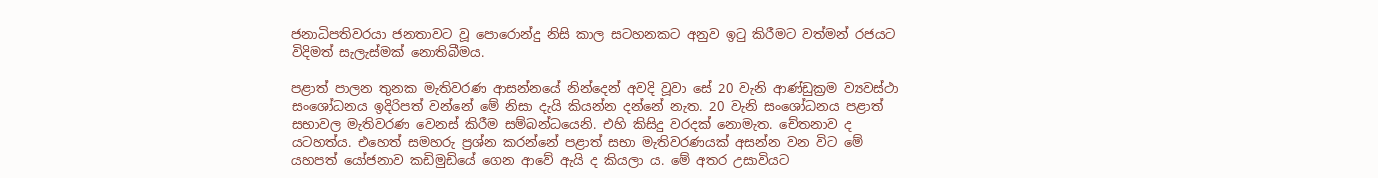ජනාධිපතිවරයා ජනතාවට වූ පොරොන්දු නිසි කාල සටහනකට අනුව ඉටු කිරීමට වත්මන් රජයට විදිමත් සැලැස්මක් නොතිබීමය.

පළාත් පාලන තුනක මැතිවරණ ආසන්නයේ නින්දෙන් අවදි වූවා සේ 20 වැනි ආණ්ඩුක්‍රම ව්‍යවස්ථා සංශෝධනය ඉදිරිපත් වන්නේ මේ නිසා දැයි කියන්න දන්නේ නැත. 20 වැනි සංශෝධනය පළාත් සභාවල මැතිවරණ වෙනස් කිරීම සම්බන්ධයෙනි. එහි කිසිදු වරදක් නොමැත. චේතනාව ද යටහත්ය. එහෙත් සමහරු ප්‍රශ්න කරන්නේ පළාත් සභා මැතිවරණයක් අසන්න වන විට මේ යහපත් යෝජනාව කඩිමුඩියේ ගෙන ආවේ ඇයි ද කියලා ය. මේ අතර උසාවියට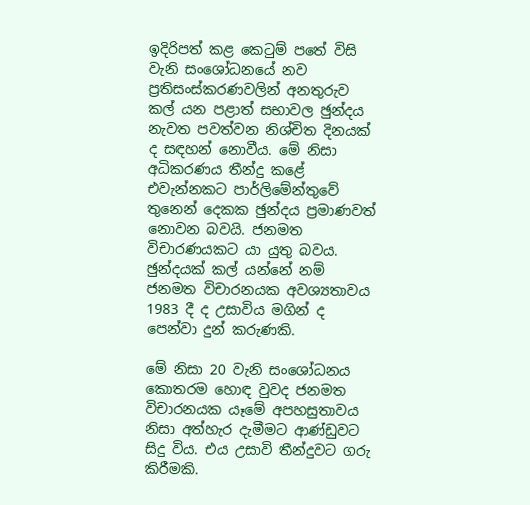ඉදිරිපත් කළ කෙටුම් පතේ විසි වැනි සංශෝධනයේ නව ප්‍රතිසංස්කරණවලින් අනතුරුව කල් යන පළාත් සභාවල ඡුන්දය නැවත පවත්වන නිශ්චිත දිනයක් ද සඳහන් නොවීය. මේ නිසා අධිකරණය තීන්දු කළේ එවැන්නකට පාර්ලිමේන්තුවේ තුනෙන් දෙකක ඡුන්දය ප්‍රමාණවත් නොවන බවයි. ජනමත විචාරණයකට යා යුතු බවය. ඡුන්දයක් කල් යන්නේ නම් ජනමත විචාරනයක අවශ්‍යතාවය 1983 දී ද උසාවිය මගින් ද පෙන්වා දුන් කරුණකි.

මේ නිසා 20 වැනි සංශෝධනය කොතරම හොඳ වුවද ජනමත විචාරනයක යෑමේ අපහසුතාවය නිසා අත්හැර දැමීමට ආණ්ඩුවට සිදු විය. එය උසාවි තීන්දුවට ගරු කිරීමකි.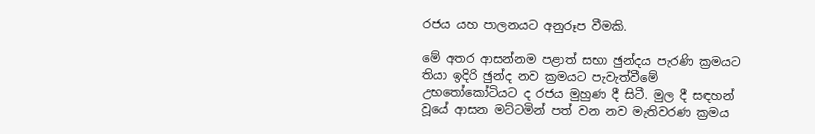රජය යහ පාලනයට අනුරූප වීමකි.

මේ අතර ආසන්නම පළාත් සභා ඡුන්දය පැරණි ක්‍රමයට තියා ඉදිරි ඡුන්ද නව ක්‍රමයට පැවැත්වීමේ උභතෝකෝටියට ද රජය මුහුණ දී සිටී. මුල දී සඳහන් වූයේ ආසන මට්ටමින් පත් වන නව මැතිවරණ ක්‍රමය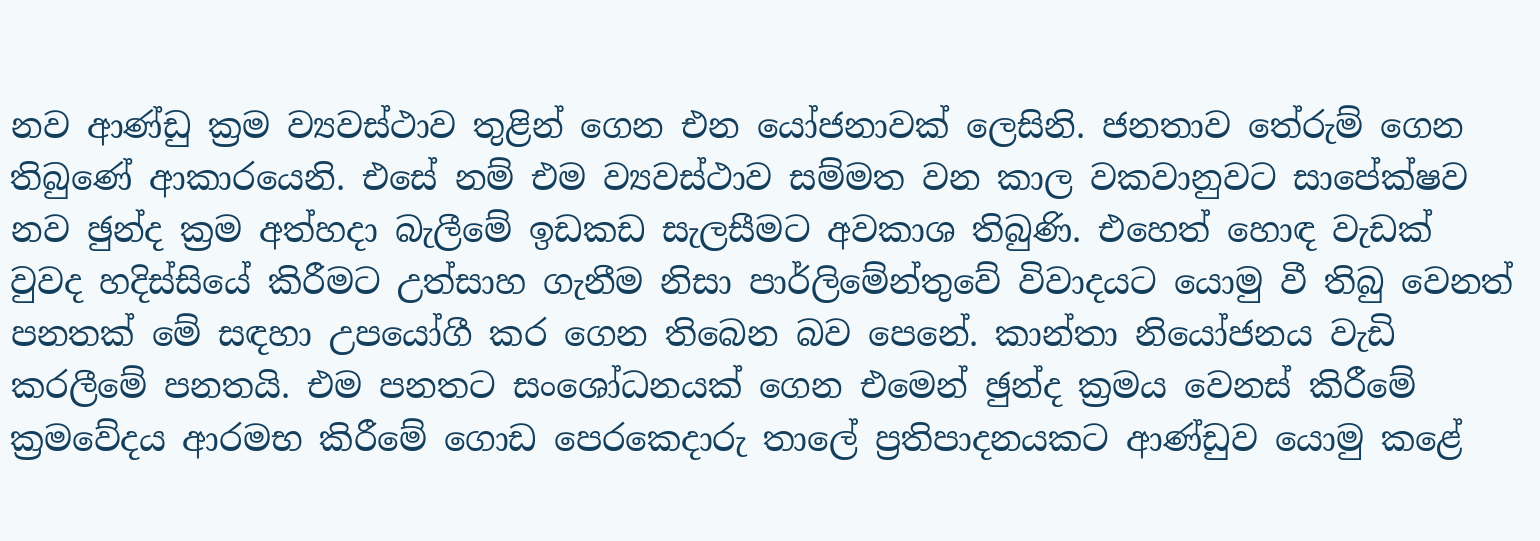නව ආණ්ඩු ක්‍රම ව්‍යවස්ථාව තුළින් ගෙන එන යෝජනාවක් ලෙසිනි. ජනතාව තේරුම් ගෙන තිබුණේ ආකාරයෙනි. එසේ නම් එම ව්‍යවස්ථාව සම්මත වන කාල වකවානුවට සාපේක්ෂව නව ඡුන්ද ක්‍රම අත්හදා බැලීමේ ඉඩකඩ සැලසීමට අවකාශ තිබුණි. එහෙත් හොඳ වැඩක් වුවද හදිස්සියේ කිරීමට උත්සාහ ගැනීම නිසා පාර්ලිමේන්තුවේ විවාදයට යොමු වී තිබු වෙනත් පනතක් මේ සඳහා උපයෝගී කර ගෙන තිබෙන බව පෙනේ. කාන්තා නියෝජනය වැඩි කරලීමේ පනතයි. එම පනතට සංශෝධනයක් ගෙන එමෙන් ඡුන්ද ක්‍රමය වෙනස් කිරීමේ ක්‍රමවේදය ආරමභ කිරීමේ ගොඩ පෙරකෙදාරු තාලේ ප්‍රතිපාදනයකට ආණ්ඩුව යොමු කළේ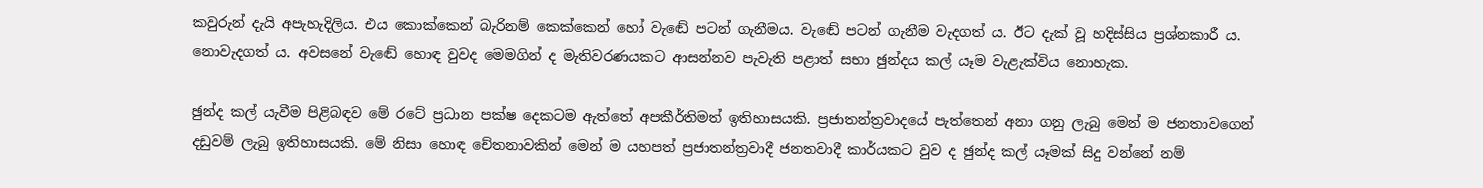කවුරුන් දැයි අපැහැදිලිය. එය කොක්කෙන් බැරිනම් කෙක්කෙන් හෝ වැඬේ පටන් ගැනීමය. වැඬේ පටන් ගැනීම වැදගත් ය. ඊට දැක් වූ හදිස්සිය ප්‍රශ්නකාරී ය. නොවැදගත් ය. අවසනේ වැඬේ හොඳ වුවද මෙමගින් ද මැතිවරණයකට ආසන්නව පැවැති පළාත් සභා ඡුන්දය කල් යෑම වැළැක්විය නොහැක.

ඡුන්ද කල් යැවීම පිළිබඳව මේ රටේ ප්‍රධාන පක්ෂ දෙකටම ඇත්තේ අපකීර්තිමත් ඉතිහාසයකි. ප්‍රජාතන්ත්‍රවාදයේ පැත්තෙන් අනා ගනු ලැබු මෙන් ම ජනතාවගෙන් දඩුවම් ලැබු ඉතිහාසයකි. මේ නිසා හොඳ චේතනාවකින් මෙන් ම යහපත් ප්‍රජාතන්ත්‍රවාදී ජනතවාදී කාර්යකට වුව ද ඡුන්ද කල් යෑමක් සිදු වන්නේ නම්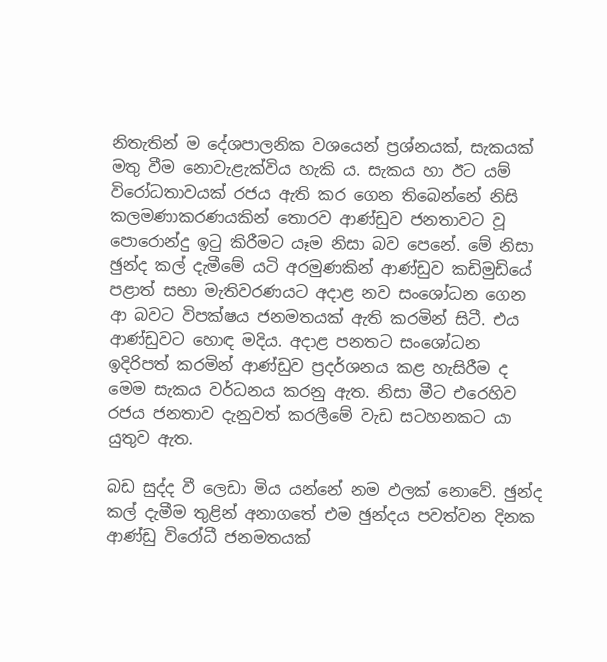නිතැතින් ම දේශපාලනික වශයෙන් ප්‍රශ්නයක්, සැකයක් මතු වීම නොවැළැක්විය හැකි ය. සැකය හා ඊට යම් විරෝධතාවයක් රජය ඇති කර ගෙන තිබෙන්නේ නිසි කලමණාකරණයකින් තොරව ආණ්ඩුව ජනතාවට වූ පොරොන්දු ඉටු කිරීමට යෑම නිසා බව පෙනේ. මේ නිසා ඡුන්ද කල් දැමීමේ යටි අරමුණකින් ආණ්ඩුව කඩිමුඩියේ පළාත් සභා මැතිවරණයට අදාළ නව සංශෝධන ගෙන ආ බවට විපක්ෂය ජනමතයක් ඇති කරමින් සිටී. එය ආණ්ඩුවට හොඳ මදිය. අදාළ පනතට සංශෝධන ඉදිරිපත් කරමින් ආණ්ඩුව ප්‍රදර්ශනය කළ හැසිරීම ද මෙම සැකය වර්ධනය කරනු ඇත. නිසා මීට එරෙහිව රජය ජනතාව දැනුවත් කරලීමේ වැඩ සටහනකට යා යුතුව ඇත.

බඩ සුද්ද වී ලෙඩා මිය යන්නේ නම ඵලක් නොවේ. ඡුන්ද කල් දැමීම තුළින් අනාගතේ එම ඡුන්දය පවත්වන දිනක ආණ්ඩු විරෝධී ජනමතයක්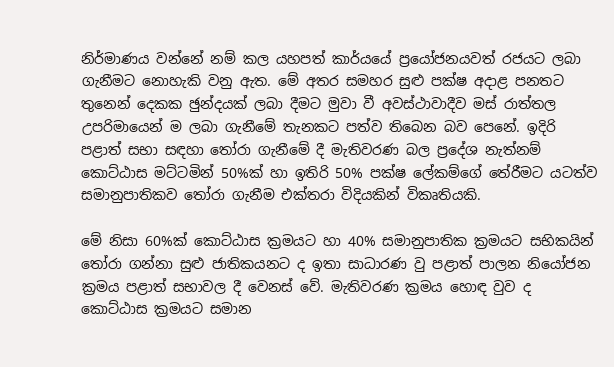නිර්මාණය වන්නේ නම් කල යහපත් කාර්යයේ ප්‍රයෝජනයවත් රජයට ලබා ගැනීමට නොහැකි වනු ඇත. මේ අතර සමහර සුළු පක්ෂ අදාළ පනතට තුනෙන් දෙකක ඡුන්දයක් ලබා දීමට මුවා වී අවස්ථාවාදීව මස් රාත්තල උපරිමායෙන් ම ලබා ගැනීමේ තැනකට පත්ව තිබෙන බව පෙනේ. ඉදිරි පළාත් සභා සඳහා තෝරා ගැනීමේ දී මැතිවරණ බල ප්‍රදේශ නැත්නම් කොට්ඨාස මට්ටමින් 50%ක් හා ඉතිරි 50% පක්ෂ ලේකම්ගේ තේරීමට යටත්ව සමානුපාතිකව තෝරා ගැනීම එක්තරා විදියකින් විකෘතියකි.

මේ නිසා 60%ක් කොට්ඨාස ක්‍රමයට හා 40% සමානුපාතික ක්‍රමයට සභිකයින් තෝරා ගන්නා සුළු ජාතිකයනට ද ඉතා සාධාරණ වු පළාත් පාලන නියෝජන ක්‍රමය පළාත් සභාවල දී වෙනස් වේ. මැතිවරණ ක්‍රමය හොඳ වුව ද කොට්ඨාස ක්‍රමයට සමාන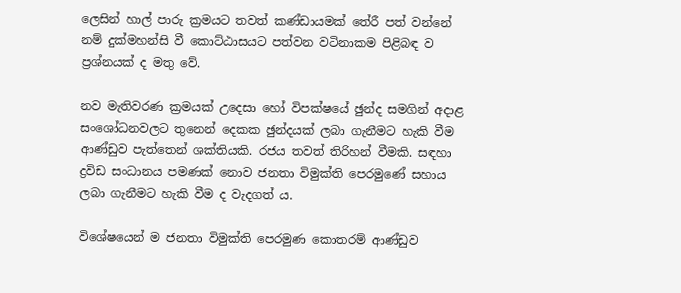ලෙසින් හාල් පාරු ක්‍රමයට තවත් කණ්ඩායමක් තේරී පත් වන්නේ නම් දුක්මහන්සි වී කොට්ඨාසයට පත්වන වටිනාකම පිළිබඳ ව ප්‍රශ්නයක් ද මතු වේ.

නව මැතිවරණ ක්‍රමයක් උදෙසා හෝ විපක්ෂයේ ඡුන්ද සමගින් අදාළ සංශෝධනවලට තුනෙන් දෙකක ඡුන්දයක් ලබා ගැනීමට හැකි වීම ආණ්ඩුව පැත්තෙන් ශක්තියකි. රජය තවත් තිරිහන් වීමකි. සඳහා ද්‍රවිඩ සංධානය පමණක් නොව ජනතා විමුක්ති පෙරමුණේ සහාය ලබා ගැනීමට හැකි වීම ද වැදගත් ය.

විශේෂයෙන් ම ජනතා විමුක්ති පෙරමුණ කොතරම් ආණ්ඩුව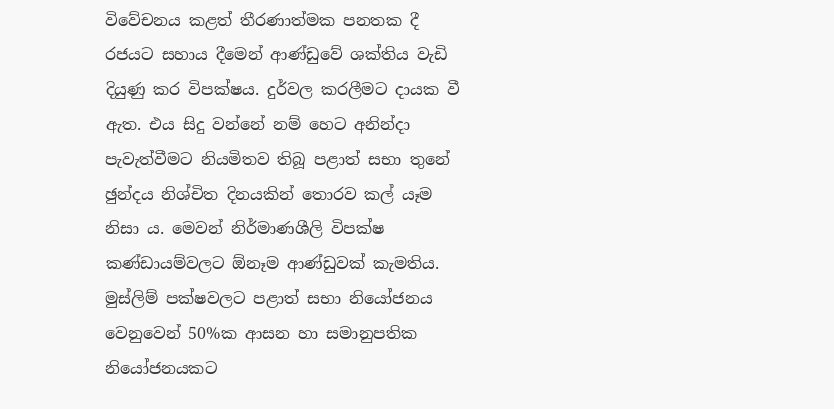විවේචනය කළත් තීරණාත්මක පනතක දී රජයට සහාය දීමෙන් ආණ්ඩුවේ ශක්තිය වැඩි දියුණු කර විපක්ෂය. දුර්වල කරලීමට දායක වී ඇත. එය සිදු වන්නේ නම් හෙට අනින්දා පැවැත්වීමට නියමිතව තිබූ පළාත් සභා තුනේ ඡුන්දය නිශ්චිත දිනයකින් තොරව කල් යෑම නිසා ය. මෙවන් නිර්මාණශීලි විපක්ෂ කණ්ඩායම්වලට ඕනෑම ආණ්ඩුවක් කැමතිය. මුස්ලිම් පක්ෂවලට පළාත් සභා නියෝජනය වෙනුවෙන් 50%ක ආසන හා සමානුපතික නියෝජනයකට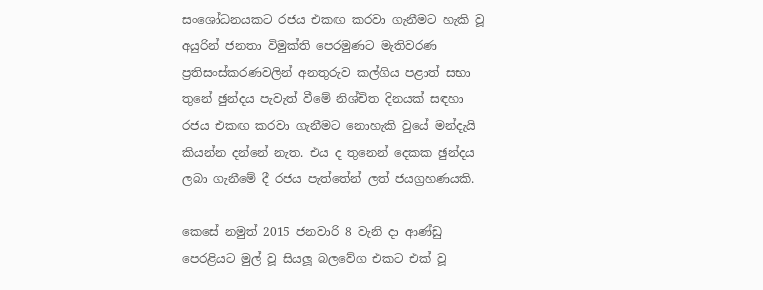සංශෝධනයකට රජය එකඟ කරවා ගැනීමට හැකි වූ අයුරින් ජනතා විමුක්ති පෙරමුණට මැතිවරණ ප්‍රතිසංස්කරණවලින් අනතුරුව කල්ගිය පළාත් සභා තුනේ ඡුන්දය පැවැත් වීමේ නිශ්චිත දිනයක් සඳහා රජය එකඟ කරවා ගැනීමට නොහැකි වුයේ මන්දැයි කියන්න දන්නේ නැත. එය ද තුනෙන් දෙකක ඡුන්දය ලබා ගැනීමේ දී රජය පැත්තේන් ලත් ජයග්‍රහණයකි.

කෙසේ නමුත් 2015 ජනවාරි 8 වැනි දා ආණ්ඩු පෙරළියට මුල් වූ සියලූ බලවේග එකට එක් වූ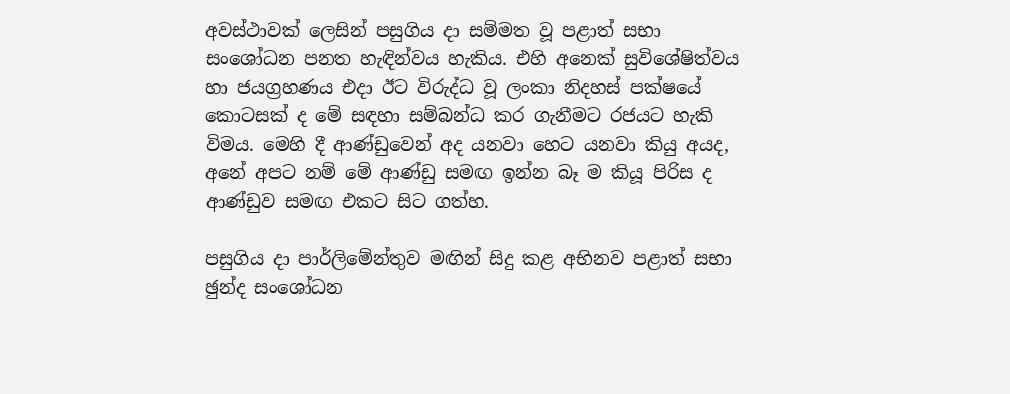අවස්ථාවක් ලෙසින් පසුගිය දා සම්මත වූ පළාත් සභා සංශෝධන පනත හැඳින්වය හැකිය. එහි අනෙක් සුවිශේෂිත්වය හා ජයග්‍රහණය එදා ඊට විරුද්ධ වූ ලංකා නිදහස් පක්ෂයේ කොටසක් ද මේ සඳහා සම්බන්ධ කර ගැනීමට රජයට හැකි විමය. මෙහි දී ආණ්ඩුවෙන් අද යනවා හෙට යනවා කියු අයද, අනේ අපට නම් මේ ආණ්ඩු සමඟ ඉන්න බෑ ම කියූ පිරිස ද ආණ්ඩුව සමඟ එකට සිට ගත්හ.

පසුගිය දා පාර්ලිමේන්තුව මඟින් සිදු කළ අභිනව පළාත් සභා ඡුන්ද සංශෝධන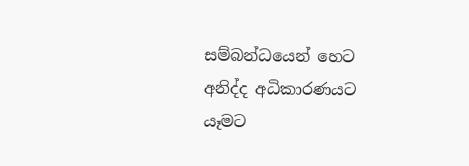සම්බන්ධයෙන් හෙට අනිද්ද අධිකාරණයට යෑමට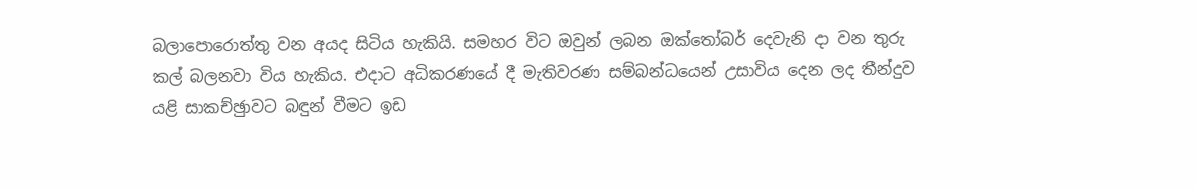බලාපොරොත්තු වන අයද සිටිය හැකියි. සමහර විට ඔවුන් ලබන ඔක්තෝබර් දෙවැනි දා වන තුරු කල් බලනවා විය හැකිය. එදාට අධිකරණයේ දී මැතිවරණ සම්බන්ධයෙන් උසාවිය දෙන ලද තීන්දුව යළි සාකච්ඡුාවට බඳුන් වීමට ඉඩ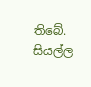තිබේ. සියල්ල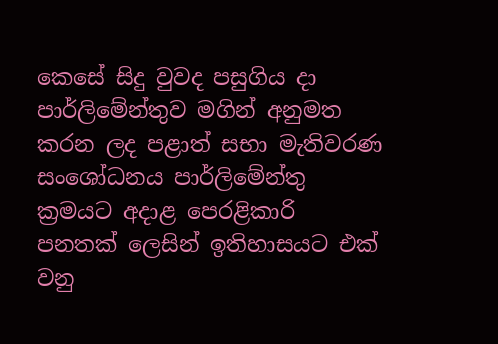කෙසේ සිදු වුවද පසුගිය දා පාර්ලිමේන්තුව මගින් අනුමත කරන ලද පළාත් සභා මැතිවරණ සංශෝධනය පාර්ලිමේන්තු ක්‍රමයට අදාළ පෙරළිකාරි පනතක් ලෙසින් ඉතිහාසයට එක් වනු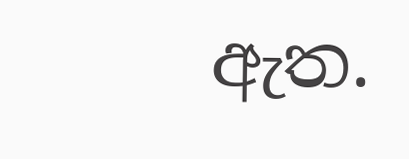ඇත.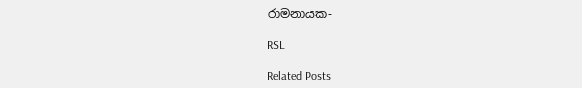රාමනායක-

RSL

Related Posts